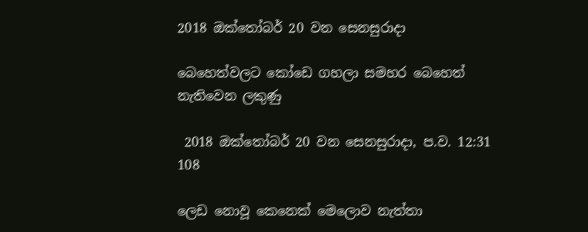2018 ඔක්තෝබර් 20 වන සෙනසුරාදා

බෙහෙත්වලට කෝඩෙ ගහලා සමහර බෙහෙත් නැතිවෙන ලකුණු

 2018 ඔක්තෝබර් 20 වන සෙනසුරාදා, ප.ව. 12:31 108

ලෙඩ නොවූ කෙනෙක් මෙලොව නැත්තා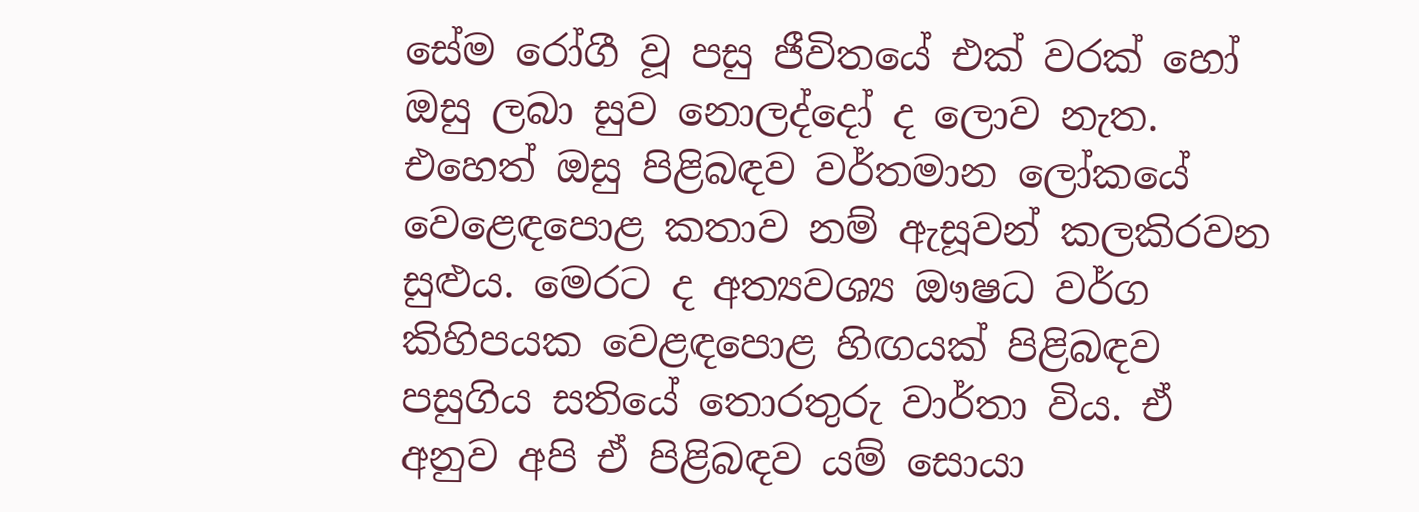සේම රෝගී වූ පසු ජීවිතයේ එක් වරක් හෝ ඔසු ලබා සුව නොලද්දෝ ද ලොව නැත. එහෙත් ඔසු පිළිබඳව වර්තමාන ලෝකයේ වෙළෙඳපොළ කතාව නම් ඇසූවන් කලකිරවන සුළුය. මෙරට ද අත්‍යවශ්‍ය ඖෂධ වර්ග කිහිපයක වෙළඳපොළ හිඟයක් පිළිබඳව පසුගිය සතියේ තොරතුරු වාර්තා විය. ඒ අනුව අපි ඒ පිළිබඳව යම් සොයා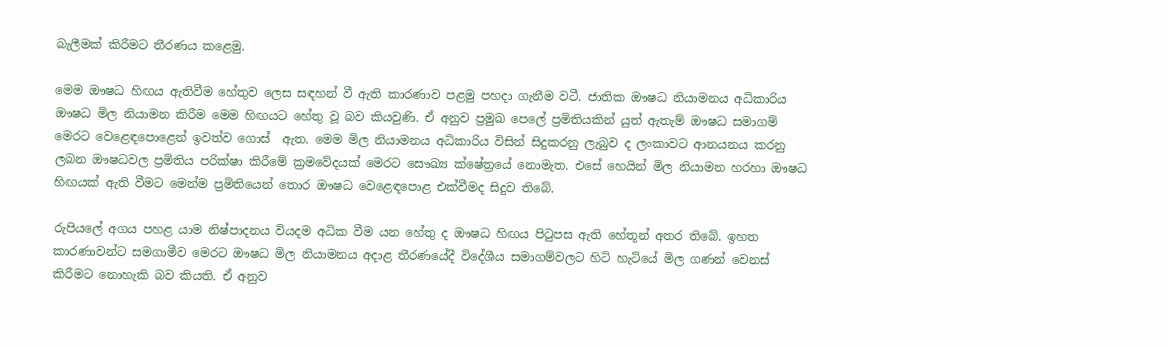බැලීමක් කිරීමට තීරණය කළෙමු.

මෙම ඖෂධ හිඟය ඇතිවීම හේතුව ලෙස සඳහන් වී ඇති කාරණාව පළමු පහදා ගැනීම වටී. ජාතික ඖෂධ නියාමනය අධිකාරිය ඖෂධ මිල නියාමන කිරීම මෙම හිඟයට හේතු වූ බව කියවුණි. ඒ අනුව ප්‍රමුඛ පෙලේ ප්‍රමිතියකින් යුත් ඇතැම් ඖෂධ සමාගම් මෙරට වෙළෙඳපොළෙන් ඉවත්ව ගොස්  ඇත. මෙම මිල නියාමනය අධිකාරිය විසින් සිදුකරනු ලැබුව ද ලංකාවට ආනයනය කරනු ලබන ඖෂධවල ප්‍රමිතිය පරික්ෂා කිරීමේ ක්‍රමවේදයක් මෙරට සෞඛ්‍ය ක්ෂේත්‍රයේ නොමැත. එසේ හෙයින් මිල නියාමන හරහා ඖෂධ හිඟයක් ඇති වීමට මෙන්ම ප්‍රමිතියෙන් තොර ඖෂධ වෙළෙඳපොළ එක්වීමද සිදුව තිබේ.

රුපියලේ අගය පහළ යාම නිෂ්පාදනය වියදම අධික වීම යන හේතු ද ඖෂධ හිඟය පිටුපස ඇති හේතූන් අතර තිබේ. ඉහත කාරණාවන්ට සමගාමීව මෙරට ඖෂධ මිල නියාමනය අදාළ තීරණයේදී විදේශීය සමාගම්වලට හිටි හැටියේ මිල ගණන් වෙනස් කිරීමට නොහැකි බව කියති. ඒ අනුව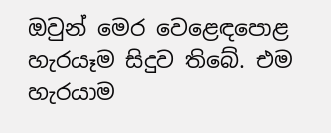ඔවුන් මෙර වෙළෙඳපොළ හැරයෑම සිදුව තිබේ. එම හැරයාම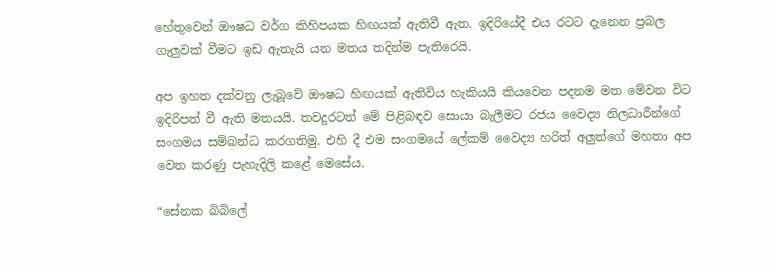හේතුවෙන් ඖෂධ වර්ග කිහිපයක හිඟයක් ඇතිවී ඇත. ඉදිරියේදී එය රටට දැනෙන ප්‍රබල ගැලුවක් වීමට ඉඩ ඇතැයි යන මතය තදින්ම පැතිරෙයි.

අප ඉහත දක්වනු ලැබූවේ ඖෂධ හිඟයක් ඇතිවිය හැකියයි කියවෙන පදනම මත මේවන විට ඉදිරිපත් වී ඇති මතයයි. තවදුරටත් මේ පිළිබඳව සොයා බැලීමට රජය වෛද්‍ය නිලධාරීන්ගේ සංගමය සම්බන්ධ කරගතිමු. එහි දී එම සංගමයේ ලේකම් වෛද්‍ය හරිත් අලුත්ගේ මහතා අප වෙත කරණු පැහැදිලි කළේ මෙසේය.

“සේනක බිබිලේ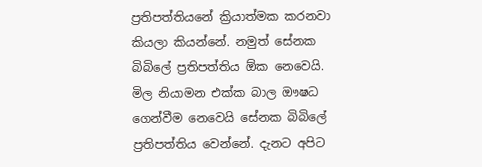ප්‍රතිපත්තියනේ ක්‍රියාත්මක කරනවා කියලා කියන්නේ. නමුත් සේනක බිබිලේ ප්‍රතිපත්තිය ඕක නෙවෙයි. මිල නියාමන එක්ක බාල ඖෂධ ගෙන්වීම නෙවෙයි සේනක බිබිලේ ප්‍රතිපත්තිය වෙන්නේ. දැනට අපිට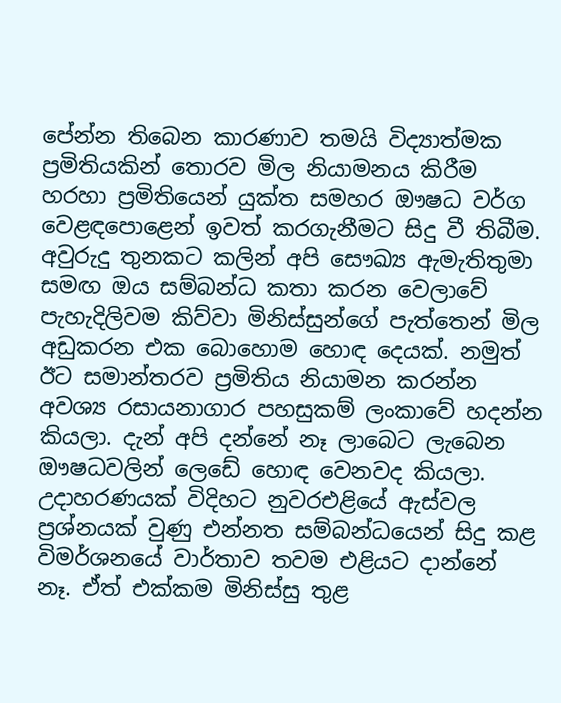පේන්න තිබෙන කාරණාව තමයි විද්‍යාත්මක ප්‍රමිතියකින් තොරව මිල නියාමනය කිරීම හරහා ප්‍රමිතියෙන් යුක්ත සමහර ඖෂධ වර්ග වෙළඳපොළෙන් ඉවත් කරගැනීමට සිදු වී තිබීම. අවුරුදු තුනකට කලින් අපි සෞඛ්‍ය ඇමැතිතුමා සමඟ ඔය සම්බන්ධ කතා කරන වෙලාවේ පැහැදිලිවම කිව්වා මිනිස්සුන්ගේ පැත්තෙන් මිල අඩුකරන එක බොහොම හොඳ දෙයක්. නමුත් ඊට සමාන්තරව ප්‍රමිතිය නියාමන කරන්න අවශ්‍ය රසායනාගාර පහසුකම් ලංකාවේ හදන්න කියලා. දැන් අපි දන්නේ නෑ ලාබෙට ලැබෙන ඖෂධවලින් ලෙඩේ හොඳ වෙනවද කියලා. උදාහරණයක් විදිහට නුවරඑළියේ ඇස්වල ප්‍රශ්නයක් වුණු එන්නත සම්බන්ධයෙන් සිදු කළ විමර්ශනයේ වාර්තාව තවම එළියට දාන්නේ නෑ. ඒත් එක්කම මිනිස්සු තුළ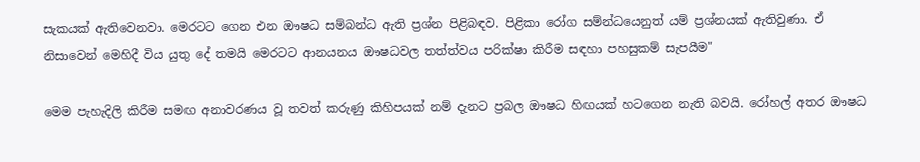සැකයක් ඇතිවෙනවා. මෙරටට ගෙන එන ඖෂධ සම්බන්ධ ඇති ප්‍රශ්න පිළිබඳව. පිළිකා රෝග සම්න්ධයෙනුත් යම් ප්‍රශ්නයක් ඇතිවුණා. ඒ නිසාවෙන් මෙහිදී විය යුතු දේ තමයි මෙරටට ආනයනය ඖෂධවල තත්ත්වය පරික්ෂා කිරීම සඳහා පහසුකම් සැපයීම"

මෙම පැහැදිලි කිරීම සමඟ අනාවරණය වූ තවත් කරුණු කිහිපයක් නම් දැනට ප්‍රබල ඖෂධ හිඟයක් හටගෙන නැති බවයි. රෝහල් අතර ඖෂධ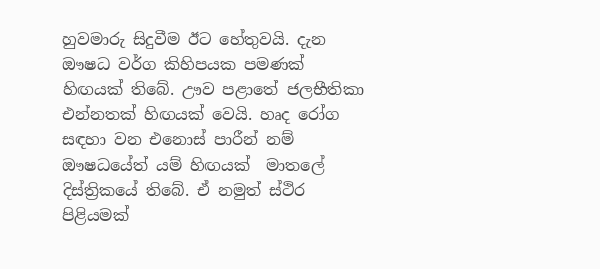හුවමාරු සිදුවීම ඊට හේතුවයි. දැන ඖෂධ වර්ග කිහිපයක පමණක් හිඟයක් තිබේ. ඌව පළාතේ ජලභීතිකා එන්නතක් හිඟයක් වෙයි. හෘද රෝග සඳහා වන එනොස් පාරීන් නම් ඖෂධයේත් යම් හිඟයක්  මාතලේ දිස්ත්‍රිකයේ තිබේ. ඒ නමුත් ස්ථිර පිළියමක්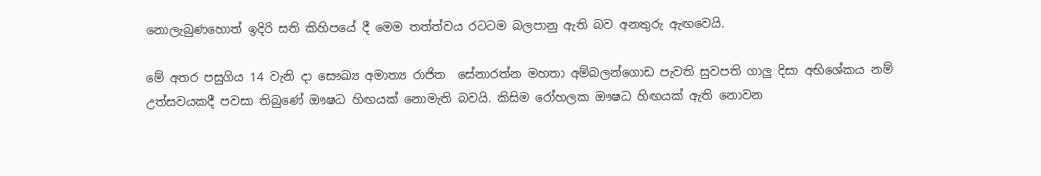නොලැබුණහොත් ඉදිරි සති කිහිපයේ දී මෙම තත්ත්වය රටටම බලපානු ඇති බව අනතුරු ඇඟවෙයි.

මේ අතර පසුගිය 14 වැනි දා සෞඛ්‍ය අමාත්‍ය රාජිත  සේනාරත්න මහතා අම්බලන්ගොඩ පැවති සුවපති ගාලු දිසා අභිශේකය නම් උත්සවයකදී පවසා තිබුණේ ඖෂධ හිඟයක් නොමැති බවයි. කිසිම රෝහලක ඖෂධ හිඟයක් ඇති නොවන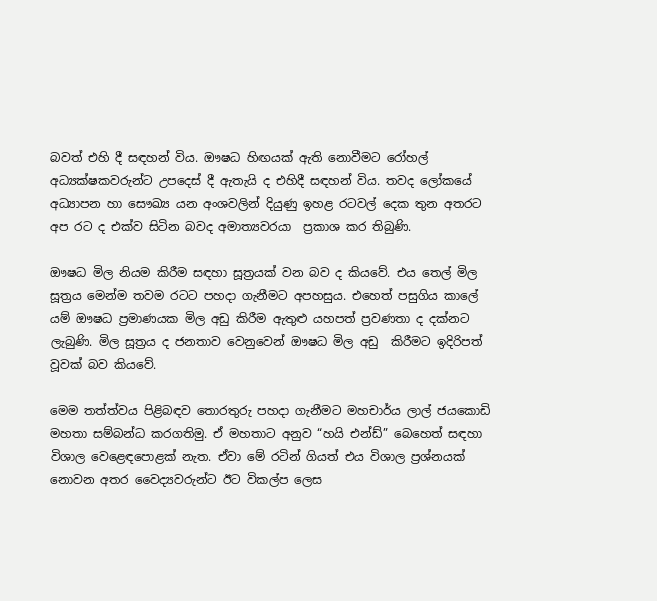බවත් එහි දී සඳහන් විය. ඖෂධ හිඟයක් ඇති නොවීමට රෝහල් අධ්‍යක්ෂකවරුන්ට උපදෙස් දී ඇතැයි ද එහිදී සඳහන් විය. තවද ලෝකයේ අධ්‍යාපන හා සෞඛ්‍ය යන අංශවලින් දියුණු ඉහළ රටවල් දෙක තුන අතරට අප රට ද එක්ව සිටින බවද අමාත්‍යවරයා  ප්‍රකාශ කර තිබුණි.

ඖෂධ මිල නියම කිරීම සඳහා සූත්‍රයක් වන බව ද කියවේ. එය තෙල් මිල සූත්‍රය මෙන්ම තවම රටට පහදා ගැනීමට අපහසුය. එහෙත් පසුගිය කාලේ යම් ඖෂධ ප්‍රමාණයක මිල අඩු කිරීම ඇතුළු යහපත් ප්‍රවණතා ද දක්නට ලැබුණි. මිල සූත්‍රය ද ජනතාව වෙනුවෙන් ඖෂධ මිල අඩු  කිරීමට ඉදිරිපත් වූවක් බව කියවේ.

මෙම තත්ත්වය පිළිබඳව තොරතුරු පහදා ගැනීමට මහචාර්ය ලාල් ජයකොඩි මහතා සම්බන්ධ කරගතිමු. ඒ මහතාට අනුව “හයි එන්ඩ්” බෙහෙත් සඳහා විශාල වෙළෙඳපොළක් නැත. ඒවා මේ රටින් ගියත් එය විශාල ප්‍රශ්නයක් නොවන අතර වෛද්‍යවරුන්ට ඊට විකල්ප ලෙස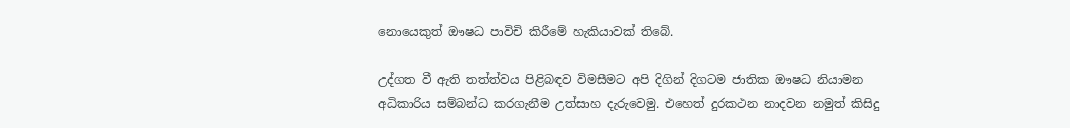නොයෙකුත් ඖෂධ පාවිචි කිරීමේ හැකියාවක් තිබේ.

උද්ගත වී ඇති තත්ත්වය පිළිබඳව විමසීමට අපි දිගින් දිගටම ජාතික ඖෂධ නියාමන අධිකාරිය සම්බන්ධ කරගැනීම උත්සාහ දැරුවෙමු. එහෙත් දුරකථන නාදවන නමුත් කිසිදු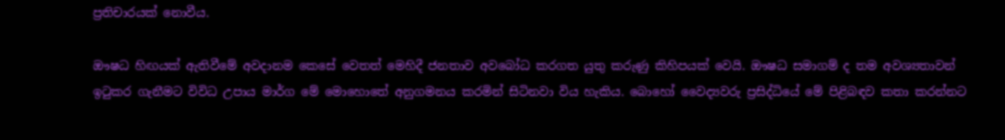ප්‍රතිචාරයක් නොවීය.

ඖෂධ හිඟයක් ඇතිවීමේ අවදානම කෙසේ වෙතත් මෙහිදී ජනතාව අවබෝධ කරගත යුතු කරුණු කිහිපයක් වෙයි. ඖෂධ සමාගම් ද තම අවශ්‍යතාවන් ඉටුකර ගැනීමට විවිධ උපාය මාර්ග මේ මොහොතේ අනුගමනය කරමින් සිටිනවා විය හැකිය. බොහෝ වෛද්‍යවරු ප්‍රසිද්ධියේ මේ පිළිබඳව කතා කරන්නට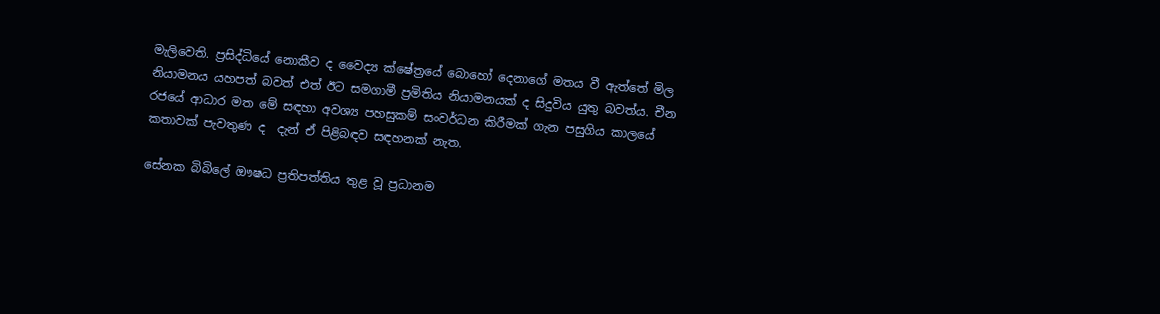මැලිවෙති. ප්‍රසිද්ධියේ නොකීව ද වෛද්‍ය ක්ෂේත්‍රයේ බොහෝ දෙනාගේ මතය වී ඇත්තේ මිල නියාමනය යහපත් බවත් එත් ඊට සමගාමී ප්‍රමිතිය නියාමනයක් ද සිදුවිය යුතු බවත්ය. චීන රජයේ ආධාර මත මේ සඳහා අවශ්‍ය පහසුකම් සංවර්ධන කිරීමක් ගැන පසුගිය කාලයේ කතාවක් පැවතුණ ද  දැන් ඒ පිළිබඳව සඳහනක් නැත.

සේනක බිබිලේ ඖෂධ ප්‍රතිපත්තිය තුළ වූ ප්‍රධානම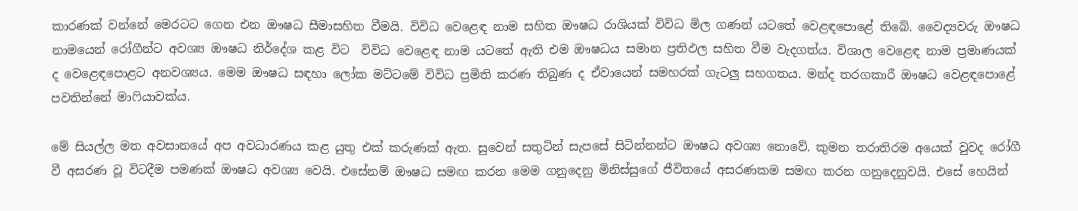කාරණක් වන්නේ මෙරටට ගෙන එන ඖෂධ සීමාසහිත වීමයි. විවිධ වෙළෙඳ නාම සහිත ඖෂධ රාශියක් විවිධ මිල ගණන් යටතේ වෙළඳපොළේ තිබේ. වෛද්‍යවරු ඖෂධ නාමයෙන් රෝගීන්ට අවශ්‍ය ඖෂධ නිර්දේශ කළ විට  විවිධ වෙළෙඳ නාම යටතේ ඇති එම ඖෂධය සමාන ප්‍රතිඵල සහිත වීම වැදගත්ය. විශාල වෙළෙඳ නාම ප්‍රමාණයක් ද වෙළෙඳපොළට අනවශ්‍යය. මෙම ඖෂධ සඳහා ලෝක මට්ටමේ විවිධ ප්‍රමිති කරණ තිබුණ ද ඒවායෙන් සමහරක් ගැටලු සහගතය. මන්ද තරගකාරී ඖෂධ වෙළඳපොළේ පවතින්නේ මාෆියාවක්ය.

මේ සියල්ල මත අවසානයේ අප අවධාරණය කළ යුතු එක් කරුණක් ඇත. සුවෙන් සතුටින් සැපසේ සිටින්නන්ට ඖෂධ අවශ්‍ය නොවේ. කුමන තරාතිරම අයෙක් වුවද රෝගී වී අසරණ වූ විටදීම පමණක් ඖෂධ අවශ්‍ය වෙයි. එසේනම් ඖෂධ සමඟ කරන මෙම ගනුදෙනු මිනිස්සුගේ ජීවිතයේ අසරණකම සමඟ කරන ගනුදෙනුවයි. එසේ හෙයින්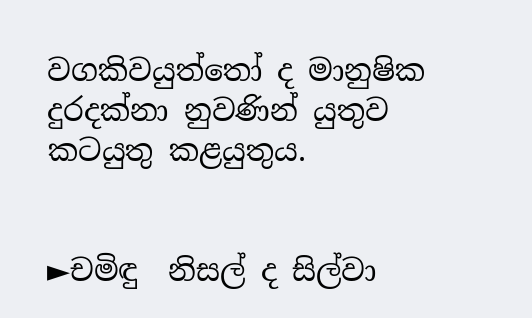වගකිවයුත්තෝ ද මානුෂික දුරදක්නා නුවණින් යුතුව කටයුතු කළයුතුය.


►චමිඳු  නිසල් ද සිල්වා